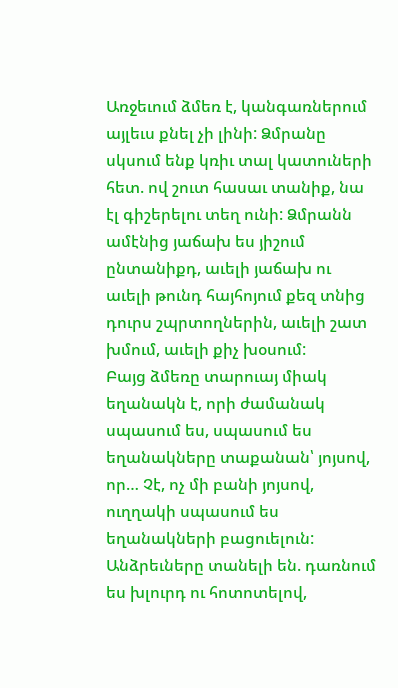Առջեւում ձմեռ է, կանգառներում այլեւս քնել չի լինի: Ձմրանը սկսում ենք կռիւ տալ կատուների հետ. ով շուտ հասաւ տանիք, նա էլ գիշերելու տեղ ունի: Ձմրանն ամէնից յաճախ ես յիշում ընտանիքդ, աւելի յաճախ ու աւելի թունդ հայհոյում քեզ տնից դուրս շպրտողներին, աւելի շատ խմում, աւելի քիչ խօսում:
Բայց ձմեռը տարուայ միակ եղանակն է, որի ժամանակ սպասում ես, սպասում ես եղանակները տաքանան՝ յոյսով, որ… Չէ, ոչ մի բանի յոյսով, ուղղակի սպասում ես եղանակների բացուելուն: Անձրեւները տանելի են. դառնում ես խլուրդ ու հոտոտելով,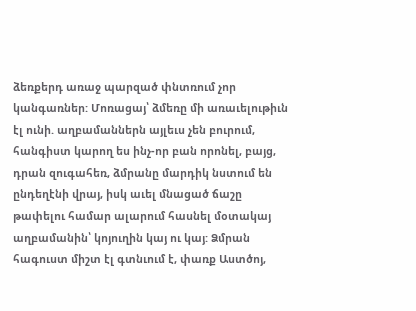ձեռքերդ առաջ պարզած փնտռում չոր կանգառներ: Մոռացայ՝ ձմեռը մի առաւելութիւն էլ ունի. աղբամաններն այլեւս չեն բուրում, հանգիստ կարող ես ինչ-որ բան որոնել, բայց, դրան զուգահեռ, ձմրանը մարդիկ նստում են ընդեղէնի վրայ, իսկ աւել մնացած ճաշը թափելու համար ալարում հասնել մօտակայ աղբամանին՝ կոյուղին կայ ու կայ: Ձմրան հագուստ միշտ էլ գտնւում է, փառք Աստծոյ,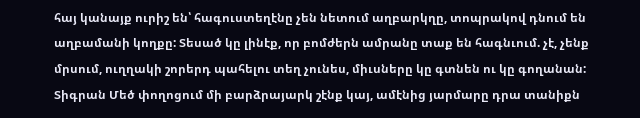հայ կանայք ուրիշ են՝ հագուստեղէնը չեն նետում աղբարկղը, տոպրակով դնում են աղբամանի կողքը: Տեսած կը լինէք, որ բոմժերն ամրանը տաք են հագնւում. չէ, չենք մրսում, ուղղակի շորերդ պահելու տեղ չունես, միւսները կը գտնեն ու կը գողանան:
Տիգրան Մեծ փողոցում մի բարձրայարկ շէնք կայ, ամէնից յարմարը դրա տանիքն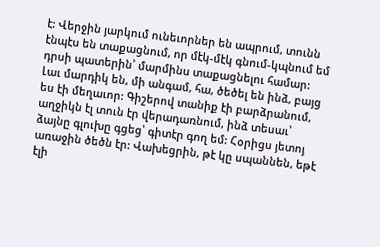է: Վերջին յարկում ունեւորներ են ապրում, տունն էնպէս են տաքացնում, որ մէկ-մէկ գնում-կպնում եմ դրսի պատերին՝ մարմինս տաքացնելու համար: Լաւ մարդիկ են, մի անգամ, հա, ծեծել են ինձ, բայց ես էի մեղաւոր: Գիշերով տանիք էի բարձրանում, աղջիկն էլ տուն էր վերադառնում, ինձ տեսաւ՝ ձայնը գլուխը գցեց՝ գիտէր գող եմ: Հօրիցս յետոյ առաջին ծեծն էր: Վախեցրին, թէ կը սպաննեն, եթէ էլի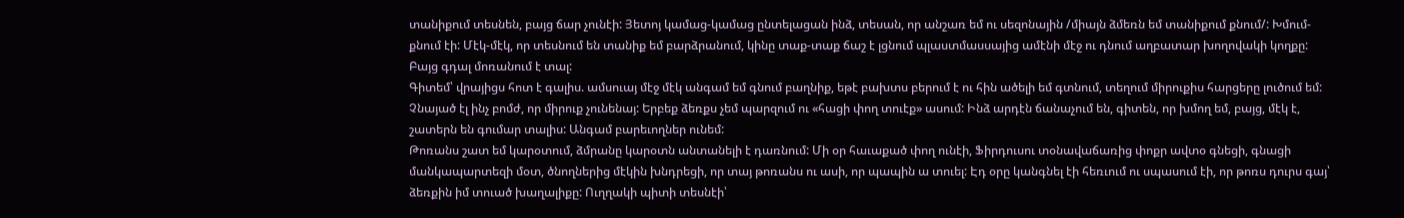տանիքում տեսնեն, բայց ճար չունէի: Յետոյ կամաց-կամաց ընտելացան ինձ, տեսան, որ անշառ եմ ու սեզոնային /միայն ձմեռն եմ տանիքում քնում/: Խմում-քնում էի: Մէկ-մէկ, որ տեսնում են տանիք եմ բարձրանում, կինը տաք-տաք ճաշ է լցնում պլաստմասսայից ամէնի մէջ ու դնում աղբատար խողովակի կողքը: Բայց գդալ մոռանում է տալ:
Գիտեմ՝ վրայիցս հոտ է գալիս. ամսուայ մէջ մէկ անգամ եմ գնում բաղնիք, եթէ բախտս բերում է ու հին ածելի եմ գտնում, տեղում միրուքիս հարցերը լուծում եմ: Չնայած էլ ինչ բոմժ, որ միրուք չունենայ: Երբեք ձեռքս չեմ պարզում ու «հացի փող տուէք» ասում: Ինձ արդէն ճանաչում են, գիտեն, որ խմող եմ, բայց, մէկ է, շատերն են գումար տալիս: Անգամ բարեւողներ ունեմ:
Թոռանս շատ եմ կարօտում, ձմրանը կարօտն անտանելի է դառնում: Մի օր հաւաքած փող ունէի, Ֆիրդուսու տօնավաճառից փոքր ավտօ գնեցի, գնացի մանկապարտեզի մօտ, ծնողներից մէկին խնդրեցի, որ տայ թոռանս ու ասի, որ պապին ա տուել: Էդ օրը կանգնել էի հեռւում ու սպասում էի, որ թոռս դուրս գայ՝ ձեռքին իմ տուած խաղալիքը: Ուղղակի պիտի տեսնէի՝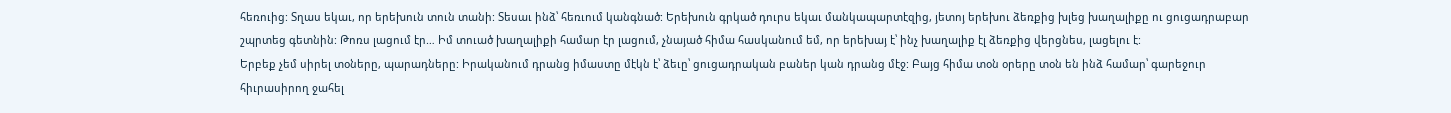հեռուից: Տղաս եկաւ, որ երեխուն տուն տանի: Տեսաւ ինձ՝ հեռւում կանգնած: Երեխուն գրկած դուրս եկաւ մանկապարտէզից, յետոյ երեխու ձեռքից խլեց խաղալիքը ու ցուցադրաբար շպրտեց գետնին: Թոռս լացում էր… Իմ տուած խաղալիքի համար էր լացում, չնայած հիմա հասկանում եմ, որ երեխայ է՝ ինչ խաղալիք էլ ձեռքից վերցնես, լացելու է:
Երբեք չեմ սիրել տօները, պարադները: Իրականում դրանց իմաստը մէկն է՝ ձեւը՝ ցուցադրական բաներ կան դրանց մէջ: Բայց հիմա տօն օրերը տօն են ինձ համար՝ գարեջուր հիւրասիրող ջահել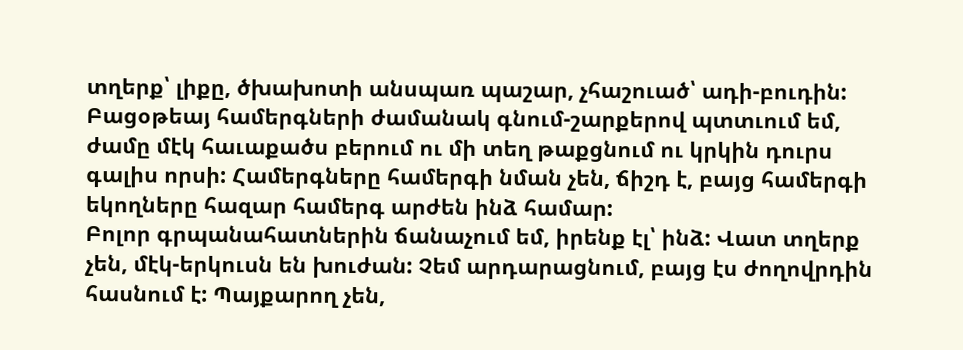տղերք՝ լիքը, ծխախոտի անսպառ պաշար, չհաշուած՝ ադի-բուդին: Բացօթեայ համերգների ժամանակ գնում-շարքերով պտտւում եմ, ժամը մէկ հաւաքածս բերում ու մի տեղ թաքցնում ու կրկին դուրս գալիս որսի: Համերգները համերգի նման չեն, ճիշդ է, բայց համերգի եկողները հազար համերգ արժեն ինձ համար:
Բոլոր գրպանահատներին ճանաչում եմ, իրենք էլ՝ ինձ: Վատ տղերք չեն, մէկ-երկուսն են խուժան: Չեմ արդարացնում, բայց էս ժողովրդին հասնում է: Պայքարող չեն,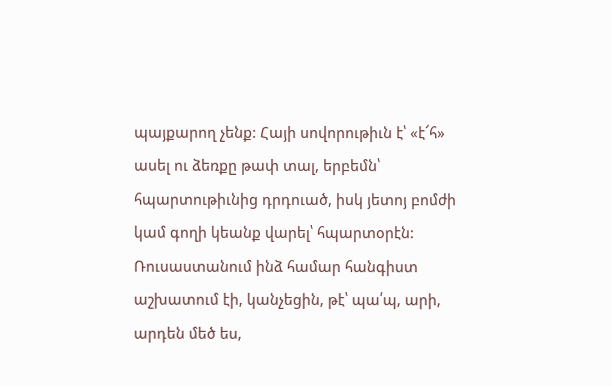պայքարող չենք: Հայի սովորութիւն է՝ «է՜հ» ասել ու ձեռքը թափ տալ, երբեմն՝ հպարտութիւնից դրդուած, իսկ յետոյ բոմժի կամ գողի կեանք վարել՝ հպարտօրէն:
Ռուսաստանում ինձ համար հանգիստ աշխատում էի, կանչեցին, թէ՝ պա՛պ, արի, արդեն մեծ ես,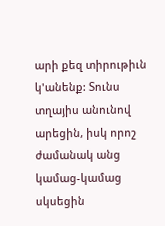արի քեզ տիրութիւն կ'անենք: Տունս տղայիս անունով արեցին, իսկ որոշ ժամանակ անց կամաց-կամաց սկսեցին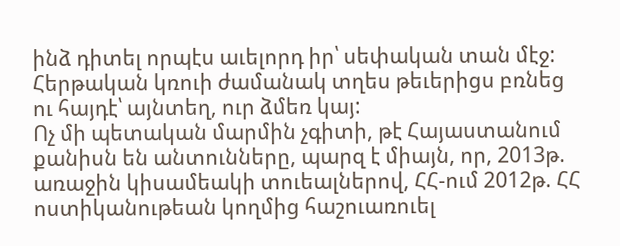ինձ դիտել որպէս աւելորդ իր՝ սեփական տան մէջ: Հերթական կռուի ժամանակ տղես թեւերիցս բռնեց ու հայդէ՝ այնտեղ, ուր ձմեռ կայ:
Ոչ մի պետական մարմին չգիտի, թէ Հայաստանում քանիսն են անտունները, պարզ է միայն, որ, 2013թ. առաջին կիսամեակի տուեալներով, ՀՀ-ում 2012թ. ՀՀ ոստիկանութեան կողմից հաշուառուել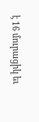է 16 մուրացիկ եւ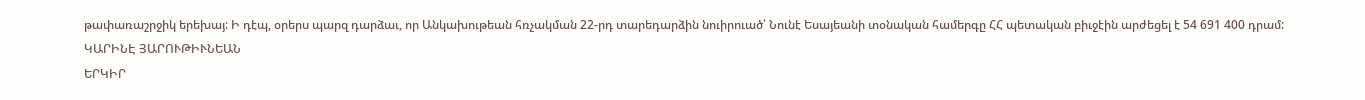թափառաշրջիկ երեխայ: Ի դէպ, օրերս պարզ դարձաւ, որ Անկախութեան հռչակման 22-րդ տարեդարձին նուիրուած՝ Նունէ Եսայեանի տօնական համերգը ՀՀ պետական բիւջէին արժեցել է 54 691 400 դրամ:
ԿԱՐԻՆԷ ՅԱՐՈՒԹԻՒՆԵԱՆ
ԵՐԿԻՐ